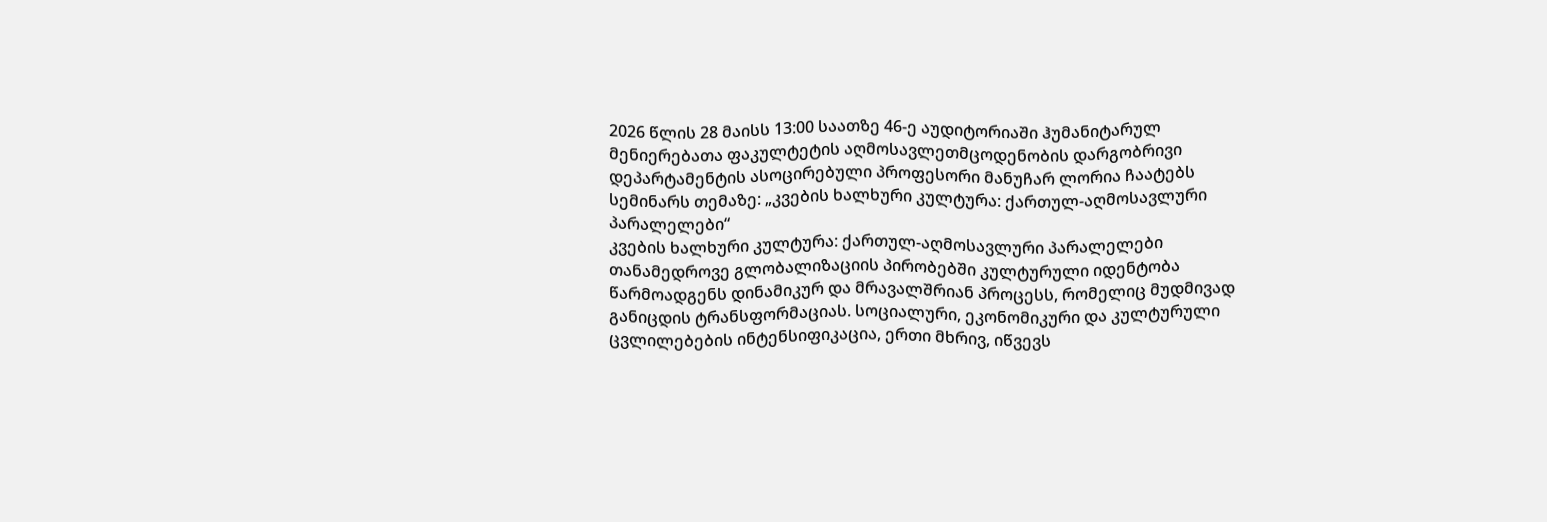2026 წლის 28 მაისს 13:00 საათზე 46-ე აუდიტორიაში ჰუმანიტარულ მენიერებათა ფაკულტეტის აღმოსავლეთმცოდენობის დარგობრივი დეპარტამენტის ასოცირებული პროფესორი მანუჩარ ლორია ჩაატებს სემინარს თემაზე: „კვების ხალხური კულტურა: ქართულ-აღმოსავლური პარალელები“
კვების ხალხური კულტურა: ქართულ-აღმოსავლური პარალელები
თანამედროვე გლობალიზაციის პირობებში კულტურული იდენტობა წარმოადგენს დინამიკურ და მრავალშრიან პროცესს, რომელიც მუდმივად განიცდის ტრანსფორმაციას. სოციალური, ეკონომიკური და კულტურული ცვლილებების ინტენსიფიკაცია, ერთი მხრივ, იწვევს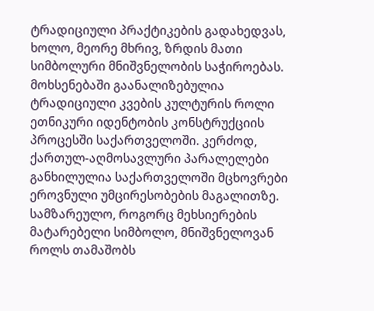ტრადიციული პრაქტიკების გადახედვას, ხოლო, მეორე მხრივ, ზრდის მათი სიმბოლური მნიშვნელობის საჭიროებას. მოხსენებაში გაანალიზებულია ტრადიციული კვების კულტურის როლი ეთნიკური იდენტობის კონსტრუქციის პროცესში საქართველოში. კერძოდ, ქართულ-აღმოსავლური პარალელები განხილულია საქართველოში მცხოვრები ეროვნული უმცირესობების მაგალითზე.
სამზარეულო, როგორც მეხსიერების მატარებელი სიმბოლო, მნიშვნელოვან როლს თამაშობს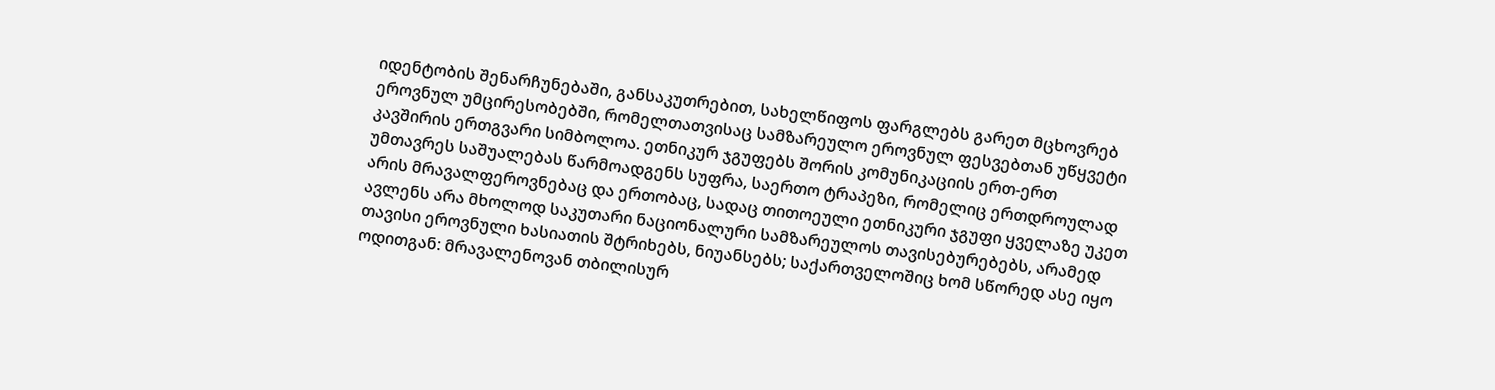იდენტობის შენარჩუნებაში, განსაკუთრებით, სახელწიფოს ფარგლებს გარეთ მცხოვრებ ეროვნულ უმცირესობებში, რომელთათვისაც სამზარეულო ეროვნულ ფესვებთან უწყვეტი კავშირის ერთგვარი სიმბოლოა. ეთნიკურ ჯგუფებს შორის კომუნიკაციის ერთ-ერთ უმთავრეს საშუალებას წარმოადგენს სუფრა, საერთო ტრაპეზი, რომელიც ერთდროულად არის მრავალფეროვნებაც და ერთობაც, სადაც თითოეული ეთნიკური ჯგუფი ყველაზე უკეთ ავლენს არა მხოლოდ საკუთარი ნაციონალური სამზარეულოს თავისებურებებს, არამედ თავისი ეროვნული ხასიათის შტრიხებს, ნიუანსებს; საქართველოშიც ხომ სწორედ ასე იყო ოდითგან: მრავალენოვან თბილისურ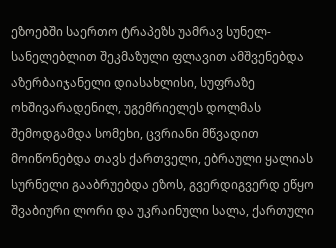ეზოებში საერთო ტრაპეზს უამრავ სუნელ-სანელებლით შეკმაზული ფლავით ამშვენებდა აზერბაიჯანელი დიასახლისი, სუფრაზე ოხშივარადენილ, უგემრიელეს დოლმას შემოდგამდა სომეხი, ცვრიანი მწვადით მოიწონებდა თავს ქართველი, ებრაული ყალიას სურნელი გააბრუებდა ეზოს, გვერდიგვერდ ეწყო შვაბიური ლორი და უკრაინული სალა, ქართული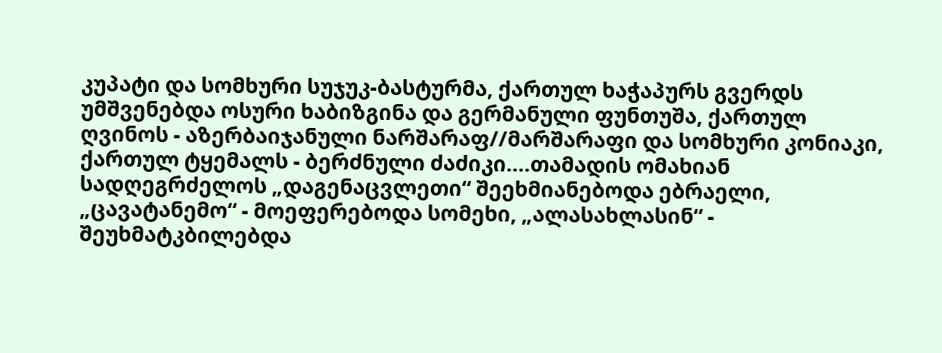კუპატი და სომხური სუჯუკ-ბასტურმა, ქართულ ხაჭაპურს გვერდს უმშვენებდა ოსური ხაბიზგინა და გერმანული ფუნთუშა, ქართულ ღვინოს - აზერბაიჯანული ნარშარაფ//მარშარაფი და სომხური კონიაკი, ქართულ ტყემალს - ბერძნული ძაძიკი....თამადის ომახიან სადღეგრძელოს „დაგენაცვლეთი“ შეეხმიანებოდა ებრაელი, „ცავატანემო“ - მოეფერებოდა სომეხი, „ალასახლასინ“ - შეუხმატკბილებდა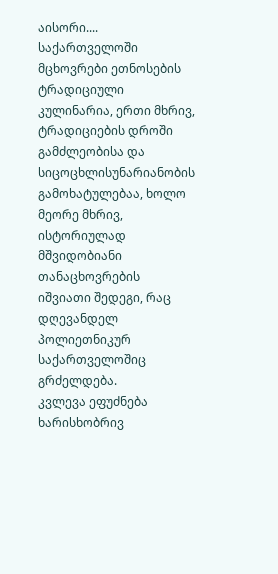აისორი....
საქართველოში მცხოვრები ეთნოსების ტრადიციული კულინარია, ერთი მხრივ, ტრადიციების დროში გამძლეობისა და სიცოცხლისუნარიანობის გამოხატულებაა, ხოლო მეორე მხრივ, ისტორიულად მშვიდობიანი თანაცხოვრების იშვიათი შედეგი, რაც დღევანდელ პოლიეთნიკურ საქართველოშიც გრძელდება.
კვლევა ეფუძნება ხარისხობრივ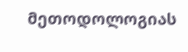მეთოდოლოგიას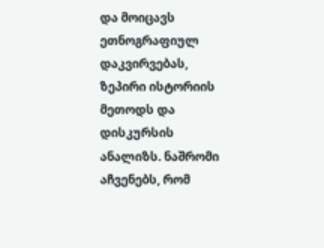და მოიცავს ეთნოგრაფიულ დაკვირვებას, ზეპირი ისტორიის მეთოდს და დისკურსის ანალიზს. ნაშრომი აჩვენებს, რომ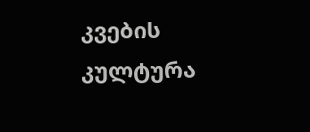კვების კულტურა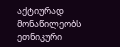აქტიურად მონაწილეობს ეთნიკური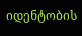იდენტობის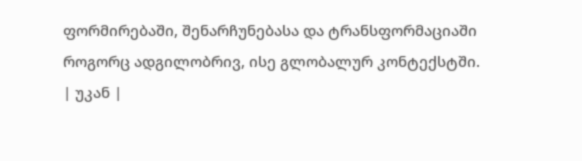ფორმირებაში, შენარჩუნებასა და ტრანსფორმაციაში როგორც ადგილობრივ, ისე გლობალურ კონტექსტში.
| უკან |